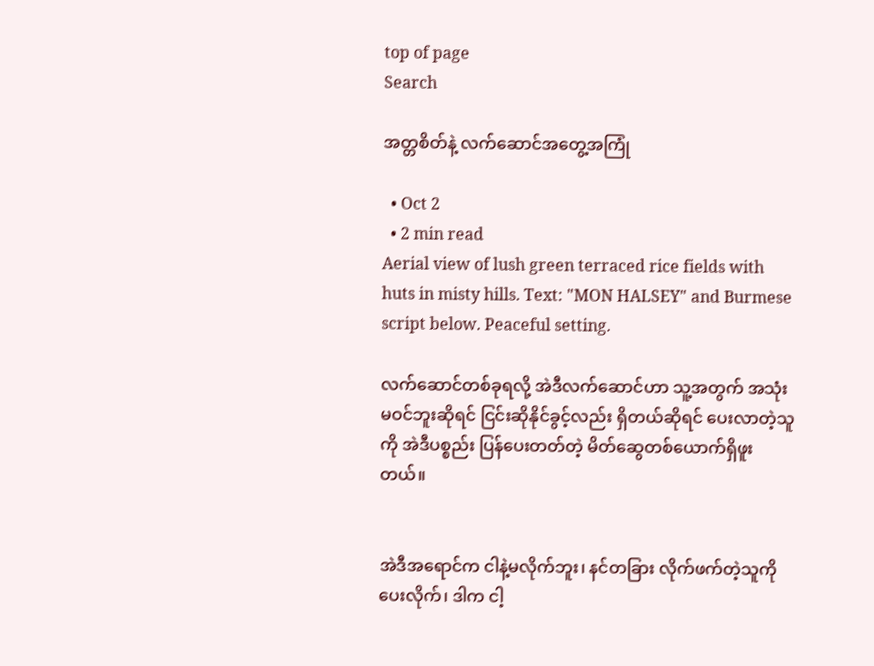top of page
Search

အတ္တစိတ်နဲ့ လက်ဆောင်အတွေ့အကြုံ

  • Oct 2
  • 2 min read
Aerial view of lush green terraced rice fields with huts in misty hills. Text: "MON HALSEY" and Burmese script below. Peaceful setting.

လက်ဆောင်တစ်ခုရလို့ အဲဒီလက်ဆောင်ဟာ သူ့အတွက် အသုံးမဝင်ဘူးဆိုရင် ငြင်းဆိုနိုင်ခွင့်လည်း ရှိတယ်ဆိုရင် ပေးလာတဲ့သူကို အဲဒီပစ္စည်း ပြန်ပေးတတ်တဲ့ မိတ်ဆွေတစ်ယောက်ရှိဖူးတယ်။


အဲဒီအရောင်က ငါနဲ့မလိုက်ဘူး၊ နင်တခြား လိုက်ဖက်တဲ့သူကို ပေးလိုက်၊ ဒါက ငါ့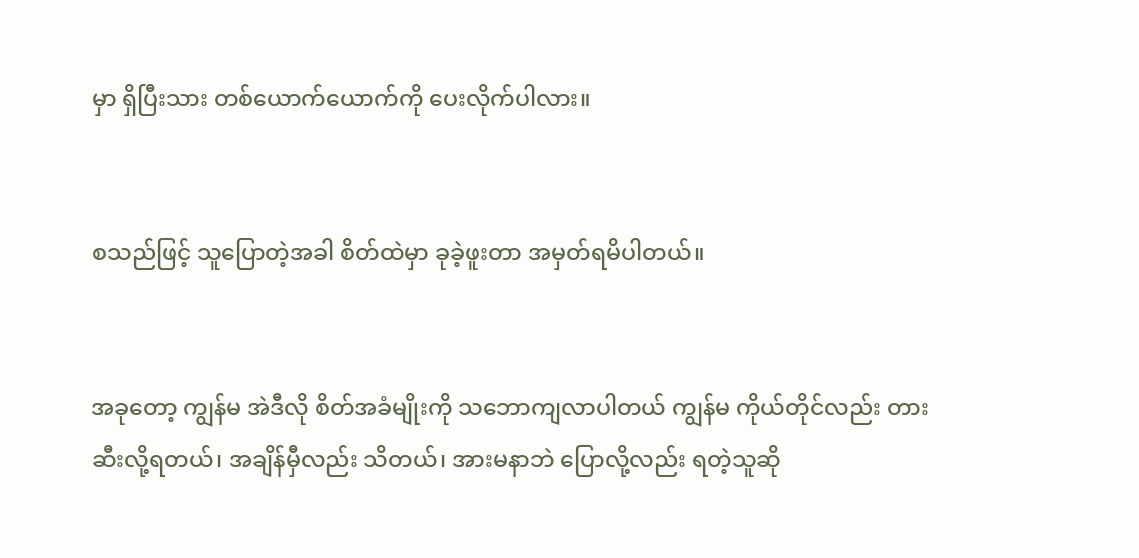မှာ ရှိပြီးသား တစ်ယောက်ယောက်ကို ပေးလိုက်ပါလား။


စသည်ဖြင့် သူပြောတဲ့အခါ စိတ်ထဲမှာ ခုခဲ့ဖူးတာ အမှတ်ရမိပါတယ်။


အခုတော့ ကျွန်မ အဲဒီလို စိတ်အခံမျိုးကို သဘောကျလာပါတယ် ကျွန်မ ကိုယ်တိုင်လည်း တားဆီးလို့ရတယ်၊ အချိန်မှီလည်း သိတယ်၊ အားမနာဘဲ ပြောလို့လည်း ရတဲ့သူဆို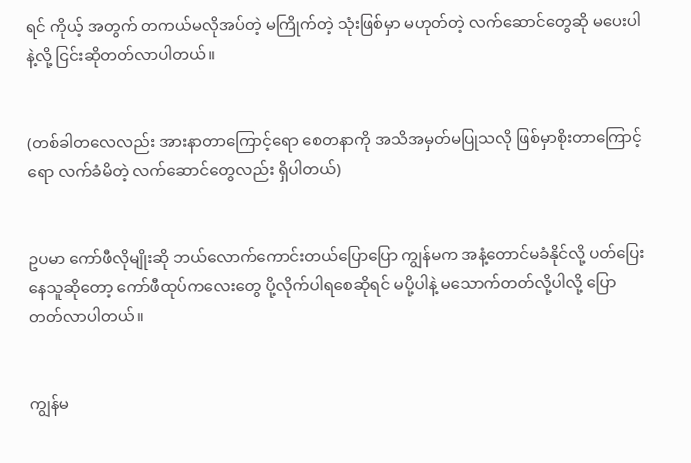ရင် ကိုယ့် အတွက် တကယ်မလိုအပ်တဲ့ မကြိုက်တဲ့ သုံးဖြစ်မှာ မဟုတ်တဲ့ လက်ဆောင်တွေဆို မပေးပါနဲ့လို့ ငြင်းဆိုတတ်လာပါတယ်။


(တစ်ခါတလေလည်း အားနာတာကြောင့်ရော စေတနာကို အသိအမှတ်မပြုသလို ဖြစ်မှာစိုးတာကြောင့်ရော လက်ခံမိတဲ့ လက်ဆောင်တွေလည်း ရှိပါတယ်)


ဥပမာ ကော်ဖီလိုမျိုးဆို ဘယ်လောက်ကောင်းတယ်ပြောပြော ကျွန်မက အနံ့တောင်မခံနိုင်လို့ ပတ်ပြေးနေသူဆိုတော့ ကော်ဖီထုပ်ကလေးတွေ ပို့လိုက်ပါရစေဆိုရင် မပို့ပါနဲ့ မသောက်တတ်လို့ပါလို့ ပြောတတ်လာပါတယ်။


ကျွန်မ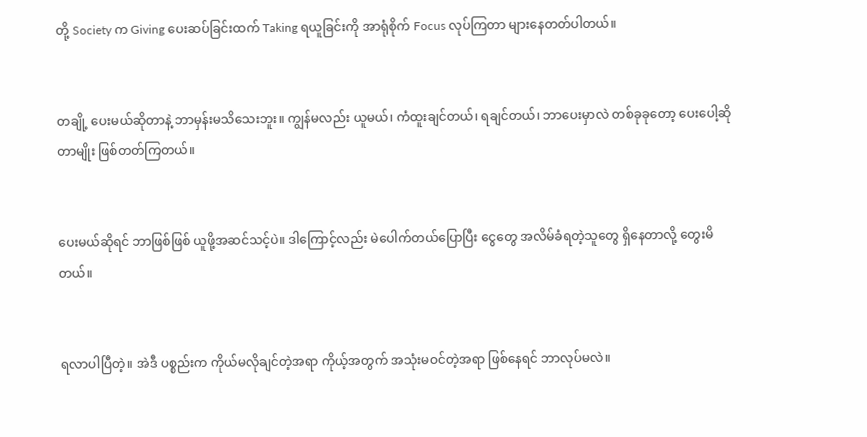တို့ Society က Giving ပေးဆပ်ခြင်းထက် Taking ရယူခြင်းကို အာရုံစိုက် Focus လုပ်ကြတာ များနေတတ်ပါတယ်။


တချို့ ပေးမယ်ဆိုတာနဲ့ ဘာမှန်းမသိသေးဘူး။ ကျွန်မလည်း ယူမယ်၊ ကံထူးချင်တယ်၊ ရချင်တယ်၊ ဘာပေးမှာလဲ တစ်ခုခုတော့ ပေးပေါ့ဆိုတာမျိုး ဖြစ်တတ်ကြတယ်။


ပေးမယ်ဆိုရင် ဘာဖြစ်ဖြစ် ယူဖို့အဆင်သင့်ပဲ။ ဒါကြောင့်လည်း မဲပေါက်တယ်ပြောပြီး ငွေတွေ အလိမ်ခံရတဲ့သူတွေ ရှိနေတာလို့ တွေးမိတယ်။


ရလာပါပြီတဲ့။ အဲဒီ ပစ္စည်းက ကိုယ်မလိုချင်တဲ့အရာ ကိုယ့်အတွက် အသုံးမဝင်တဲ့အရာ ဖြစ်နေရင် ဘာလုပ်မလဲ။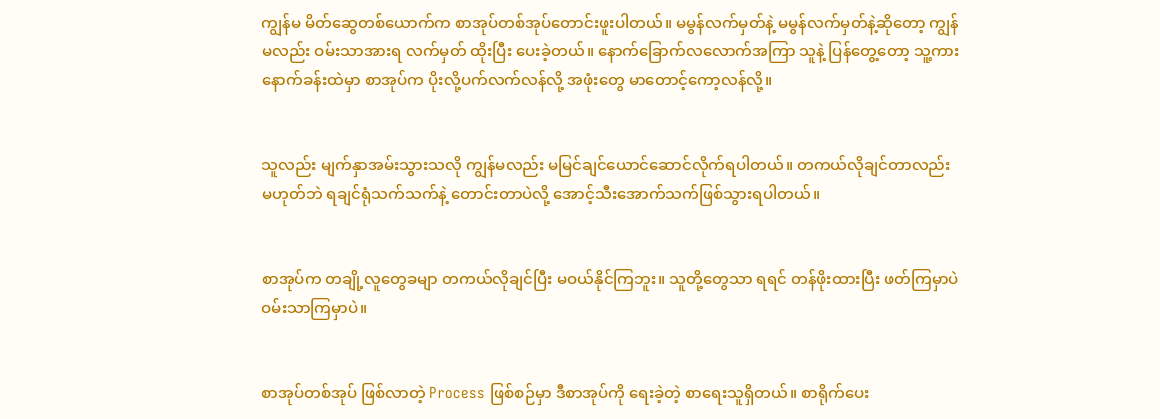ကျွန်မ မိတ်ဆွေတစ်ယောက်က စာအုပ်တစ်အုပ်တောင်းဖူးပါတယ်။ မမွန်လက်မှတ်နဲ့ မမွန်လက်မှတ်နဲ့ဆိုတော့ ကျွန်မလည်း ဝမ်းသာအားရ လက်မှတ် ထိုးပြီး ပေးခဲ့တယ်။ နောက်ခြောက်လလောက်အကြာ သူနဲ့ ပြန်တွေ့တော့ သူ့ကားနောက်ခန်းထဲမှာ စာအုပ်က ပိုးလို့ပက်လက်လန်လို့ အဖုံးတွေ မာတောင့်ကော့လန်လို့။


သူလည်း မျက်နှာအမ်းသွားသလို ကျွန်မလည်း မမြင်ချင်ယောင်ဆောင်လိုက်ရပါတယ်။ တကယ်လိုချင်တာလည်း မဟုတ်ဘဲ ရချင်ရုံသက်သက်နဲ့ တောင်းတာပဲလို့ အောင့်သီးအောက်သက်ဖြစ်သွားရပါတယ်။


စာအုပ်က တချို့လူတွေခမျာ တကယ်လိုချင်ပြီး မဝယ်နိုင်ကြဘူး။ သူတို့တွေသာ ရရင် တန်ဖိုးထားပြီး ဖတ်ကြမှာပဲ ဝမ်းသာကြမှာပဲ။


စာအုပ်တစ်အုပ် ဖြစ်လာတဲ့ Process ဖြစ်စဉ်မှာ ဒီစာအုပ်ကို ရေးခဲ့တဲ့ စာရေးသူရှိတယ်။ စာရိုက်ပေး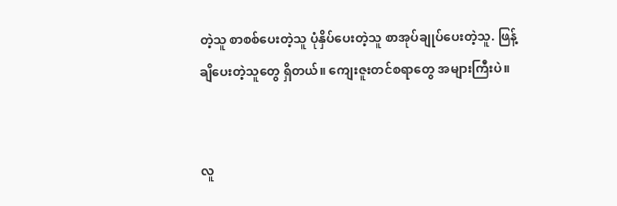တဲ့သူ စာစစ်ပေးတဲ့သူ ပုံနှိပ်ပေးတဲ့သူ စာအုပ်ချုပ်ပေးတဲ့သူ. ဖြန့်ချိပေးတဲ့သူတွေ ရှိတယ်။ ကျေးဇူးတင်စရာတွေ အများကြီးပဲ။


လူ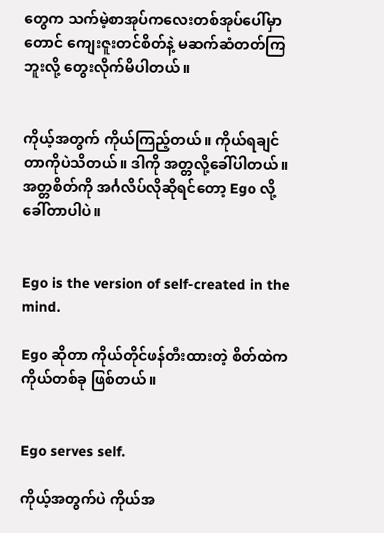တွေက သက်မဲ့စာအုပ်ကလေးတစ်အုပ်ပေါ်မှာတောင် ကျေးဇူးတင်စိတ်နဲ့ မဆက်ဆံတတ်ကြဘူးလို့ တွေးလိုက်မိပါတယ်။


ကိုယ့်အတွက် ကိုယ်ကြည့်တယ်။ ကိုယ်ရချင်တာကိုပဲသိတယ်။ ဒါကို အတ္တလို့ခေါ်ပါတယ်။ အတ္တစိတ်ကို အင်္ဂလိပ်လိုဆိုရင်တော့ Ego လို့ ခေါ်တာပါပဲ။


Ego is the version of self-created in the mind.

Ego ဆိုတာ ကိုယ်တိုင်ဖန်တီးထားတဲ့ စိတ်ထဲက ကိုယ်တစ်ခု ဖြစ်တယ်။


Ego serves self.

ကိုယ့်အတွက်ပဲ ကိုယ်အ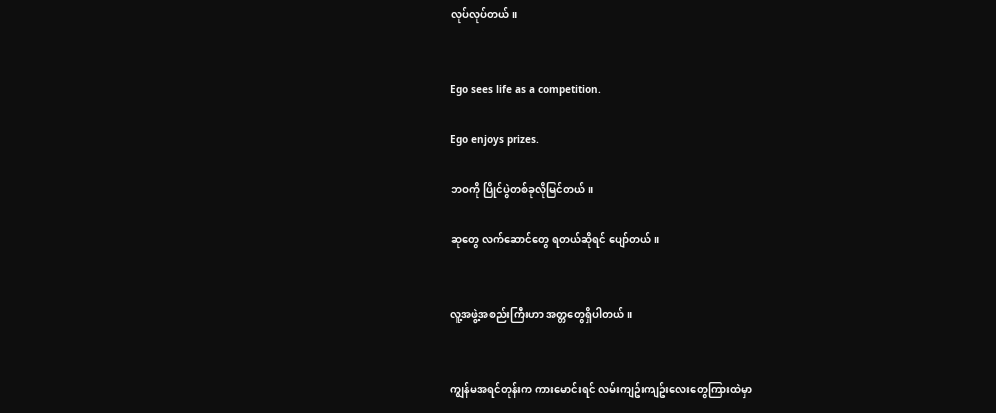လုပ်လုပ်တယ်။


Ego sees life as a competition.

Ego enjoys prizes.

ဘဝကို ပြိုင်ပွဲတစ်ခုလိုမြင်တယ်။

ဆုတွေ လက်ဆောင်တွေ ရတယ်ဆိုရင် ပျော်တယ်။


လူ့အဖွဲ့အစည်းကြီးဟာ အတ္တတွေရှိပါတယ်။


ကျွန်မအရင်တုန်းက ကားမောင်းရင် လမ်းကျဥ်းကျဥ်းလေးတွေကြားထဲမှာ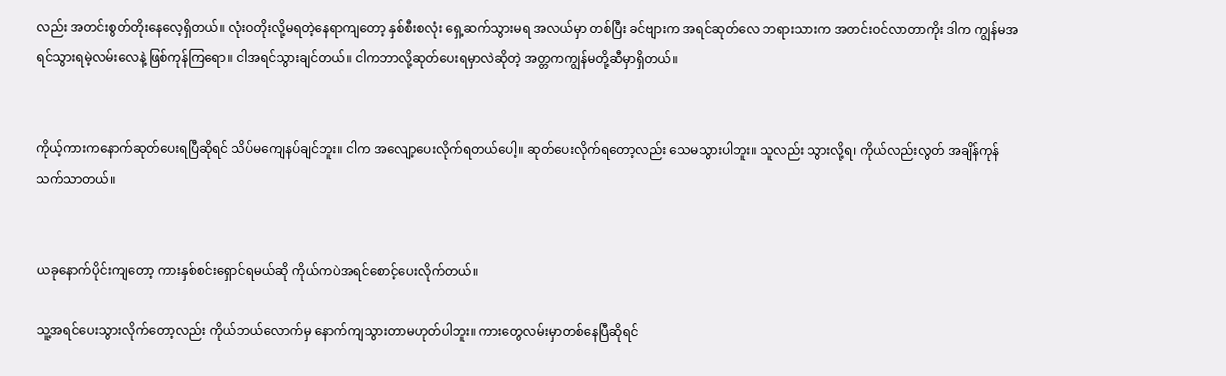လည်း အတင်းစွတ်တိုးနေလေ့ရှိတယ်။ လုံးဝတိုးလို့မရတဲ့နေရာကျတော့ နှစ်စီးစလုံး ရှေ့ဆက်သွားမရ အလယ်မှာ တစ်ပြီး ခင်ဗျားက အရင်ဆုတ်လေ ဘရားသားက အတင်းဝင်လာတာကိုး ဒါက ကျွန်မအရင်သွားရမဲ့လမ်းလေနဲ့ ဖြစ်ကုန်ကြရော။ ငါအရင်သွားချင်တယ်။ ငါကဘာလို့ဆုတ်ပေးရမှာလဲဆိုတဲ့ အတ္တကကျွန်မတို့ဆီမှာရှိတယ်။


ကိုယ့်ကားကနောက်ဆုတ်ပေးရပြီဆိုရင် သိပ်မကျေနပ်ချင်ဘူး။ ငါက အလျော့ပေးလိုက်ရတယ်ပေါ့။ ဆုတ်ပေးလိုက်ရတော့လည်း သေမသွားပါဘူး။ သူလည်း သွားလို့ရ၊ ကိုယ်လည်းလွတ် အချိန်ကုန်သက်သာတယ်။


ယခုနောက်ပိုင်းကျတော့ ကားနှစ်စင်းရှောင်ရမယ်ဆို ကိုယ်ကပဲအရင်စောင့်ပေးလိုက်တယ်။

သူ့အရင်ပေးသွားလိုက်တော့လည်း ကိုယ်ဘယ်လောက်မှ နောက်ကျသွားတာမဟုတ်ပါဘူး။ ကားတွေလမ်းမှာတစ်နေပြီဆိုရင်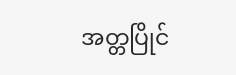အတ္တပြိုင်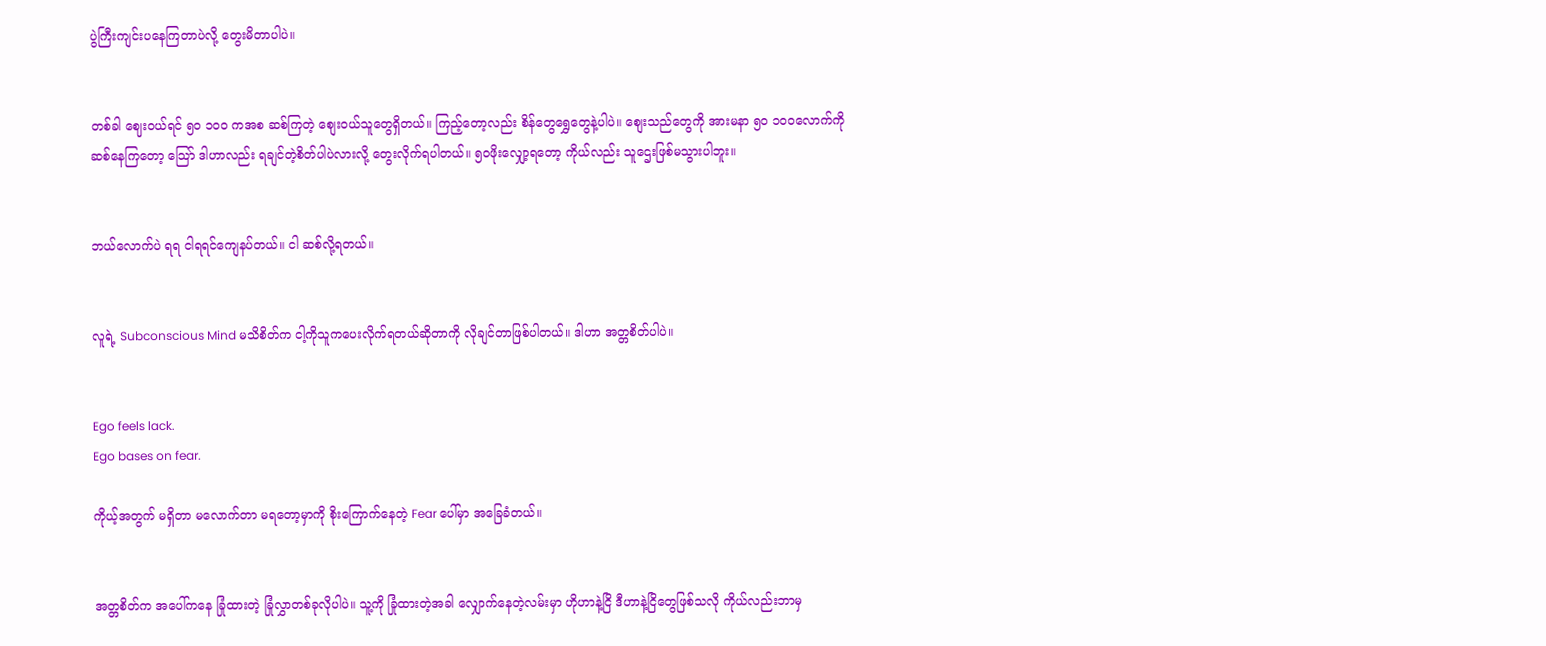ပွဲကြီးကျင်းပနေကြတာပဲလို့ တွေးမိတာပါပဲ။


တစ်ခါ ဈေးဝယ်ရင် ၅၀ ၁၀၀ ကအစ ဆစ်ကြတဲ့ စျေးဝယ်သူတွေရှိတယ်။ ကြည့်တော့လည်း စိန်တွေရွှေတွေနဲ့ပါပဲ။ စျေးသည်တွေကို အားမနာ ၅၀ ၁၀၀လောက်ကို ဆစ်နေကြတော့ သြော် ဒါဟာလည်း ရချင်တဲ့စိတ်ပါပဲလားလို့ တွေးလိုက်ရပါတယ်။ ၅၀ဖိုးလျှော့ရတော့ ကိုယ်လည်း သူဌေးဖြစ်မသွားပါဘူး။


ဘယ်လောက်ပဲ ရရ ငါရရင်ကျေနပ်တယ်။ ငါ ဆစ်လို့ရတယ်။


လူရဲ့ Subconscious Mind မသိစိတ်က ငါ့ကိုသူကပေးလိုက်ရတယ်ဆိုတာကို လိုချင်တာဖြစ်ပါတယ်။ ဒါဟာ အတ္တစိတ်ပါပဲ။


Ego feels lack.
Ego bases on fear.

ကိုယ့်အတွက် မရှိတာ မလောက်တာ မရတော့မှာကို စိုးကြောက်နေတဲ့ Fear ပေါ်မှာ အခြေခံတယ်။


အတ္တစိတ်က အပေါ်ကနေ ခြုံထားတဲ့ ခြုံလွှာတစ်ခုလိုပါပဲ။ သူ့ကို ခြုံထားတဲ့အခါ လျှောက်နေတဲ့လမ်းမှာ ဟိုဟာနဲ့ငြိ ဒီဟာနဲ့ငြိတွေဖြစ်သလို ကိုယ်လည်းဘာမှ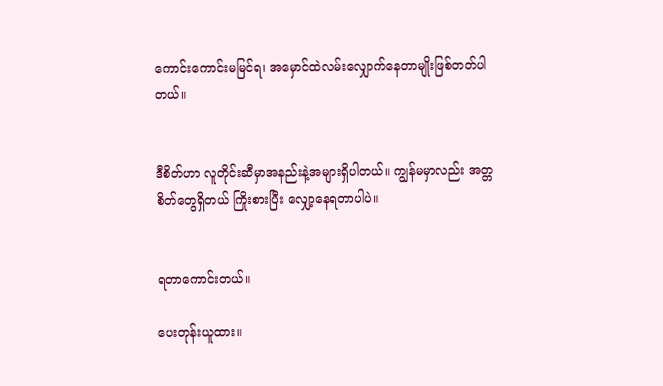ကောင်းကောင်းမမြင်ရ၊ အမှောင်ထဲလမ်းလျှောက်နေတာမျိုးဖြစ်တတ်ပါတယ်။


ဒီစိတ်ဟာ လူတိုင်းဆီမှာအနည်းနဲ့အများရှိပါတယ်။ ကျွန်မမှာလည်း အတ္တစိတ်တွေရှိတယ် ကြိုးစားပြီး လျှော့နေရတာပါပဲ။


ရတာကောင်းတယ်။

ပေးတုန်းယူထား။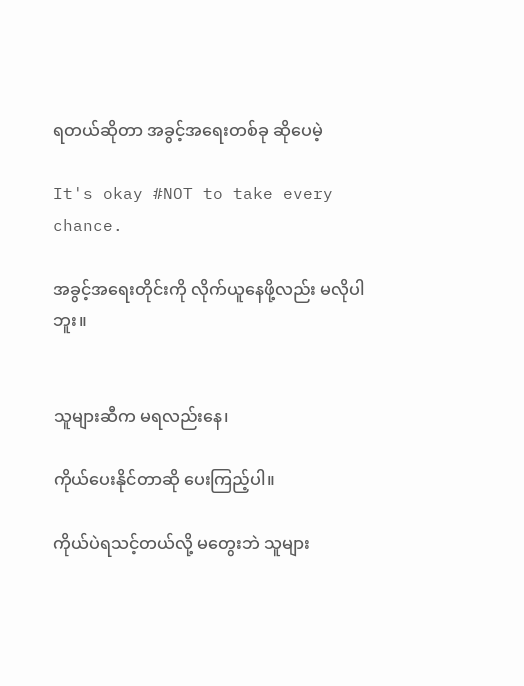ရတယ်ဆိုတာ အခွင့်အရေးတစ်ခု ဆိုပေမဲ့

It's okay #NOT to take every chance.

အခွင့်အရေးတိုင်းကို လိုက်ယူနေဖို့လည်း မလိုပါဘူး။


သူများဆီက မရလည်းနေ၊

ကိုယ်ပေးနိုင်တာဆို ပေးကြည့်ပါ။

ကိုယ်ပဲရသင့်တယ်လို့ မတွေးဘဲ သူများ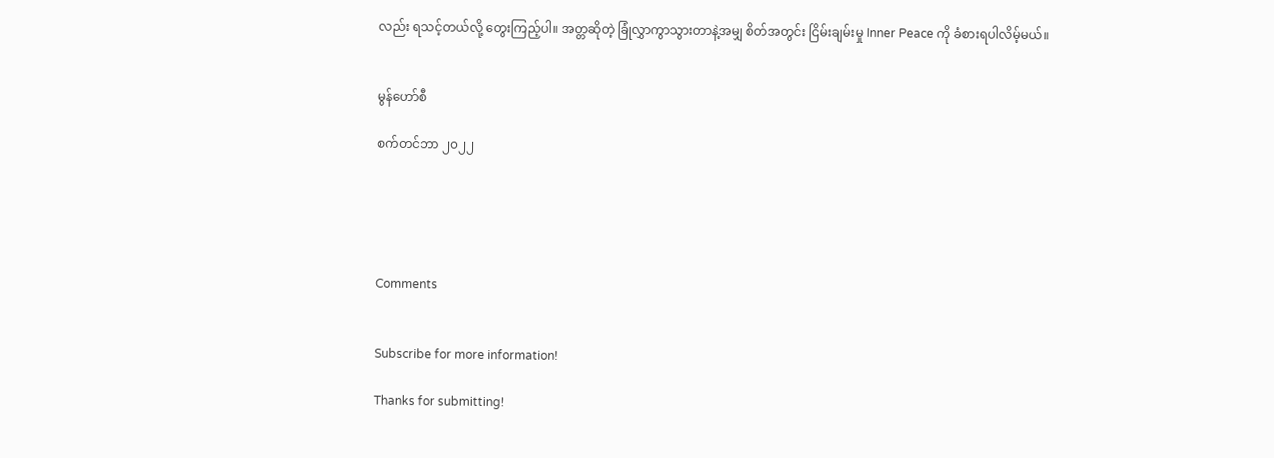လည်း ရသင့်တယ်လို့ တွေးကြည့်ပါ။ အတ္တဆိုတဲ့ ခြုံလွှာကွာသွားတာနဲ့အမျှ စိတ်အတွင်း ငြိမ်းချမ်းမှု Inner Peace ကို ခံစားရပါလိမ့်မယ်။


မွန်ဟော်စီ

စက်တင်ဘာ ၂၀၂၂





Comments


Subscribe for more information!

Thanks for submitting!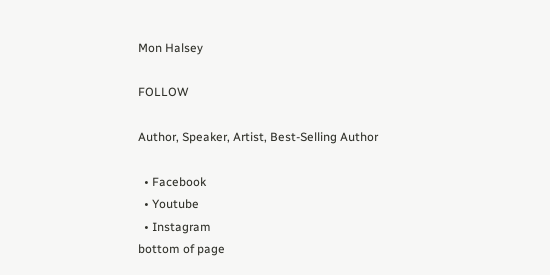Mon Halsey

FOLLOW

Author, Speaker, Artist, Best-Selling Author

  • Facebook
  • Youtube
  • Instagram
bottom of page